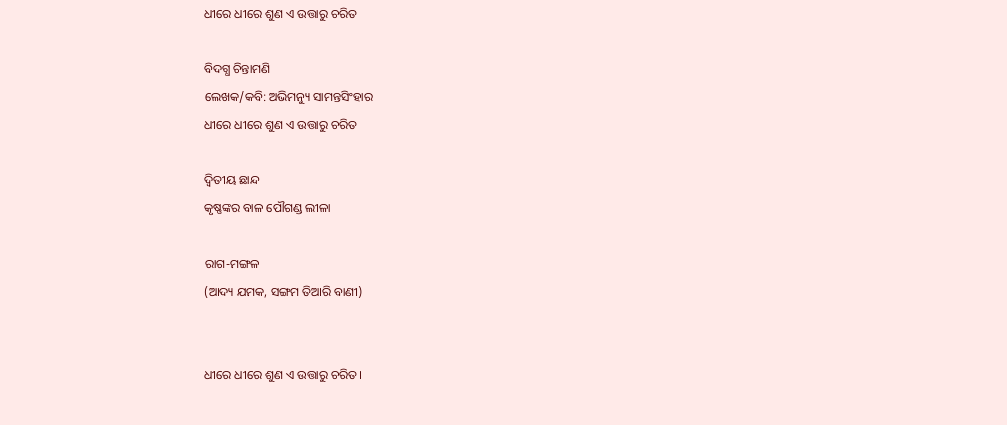ଧୀରେ ଧୀରେ ଶୁଣ ଏ ଉତ୍ତାରୁ ଚରିତ

ବିଦଗ୍ଧ ଚିନ୍ତାମଣି
ଲେଖକ/କବି: ଅଭିମନ୍ୟୁ ସାମନ୍ତସିଂହାର
ଧୀରେ ଧୀରେ ଶୁଣ ଏ ଉତ୍ତାରୁ ଚରିତ‌

ଦ୍ୱିତୀୟ ଛାନ୍ଦ
କୃଷ୍ଣଙ୍କର ବାଳ ପୌଗଣ୍ଡ ଲୀଳା

ରାଗ-ମଙ୍ଗଳ
(ଆଦ୍ୟ ଯମକ, ସଙ୍ଗମ ତିଆରି ବାଣୀ)


ଧୀରେ ଧୀରେ ଶୁଣ ଏ ଉତ୍ତାରୁ ଚରିତ।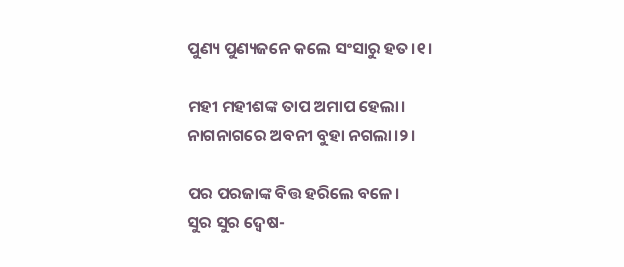ପୁଣ୍ୟ ପୁଣ୍ୟଜନେ କଲେ ସଂସାରୁ ହତ।୧।

ମହୀ ମହୀଶଙ୍କ ତାପ ଅମାପ ହେଲା।
ନାଗନାଗରେ ଅବନୀ ବୁହା ନଗଲା।୨।

ପର ପରଜାଙ୍କ ବିତ୍ତ ହରିଲେ ବଳେ।
ସୁର ସୁର ଦ୍ୱେଷ-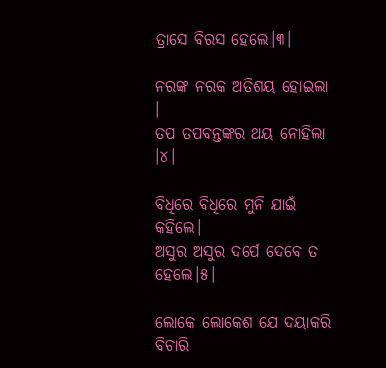ତ୍ରାସେ ବିରସ ହେଲେ।୩।

ନରଙ୍କ ନରକ ଅତିଶୟ ହୋଇଲା ।
ତପ ତପବନ୍ତଙ୍କର ଥୟ ନୋହିଲା ।୪।

ବିଧିରେ ବିଧିରେ ମୁନି ଯାଇଁ କହିଲେ।
ଅସୁର ଅସୁର ଦର୍ପେ ଦେବେ ତ ହେଲେ।୫।

ଲୋକେ ଲୋକେଶ ଯେ ଦୟାକରି ବିଚାରି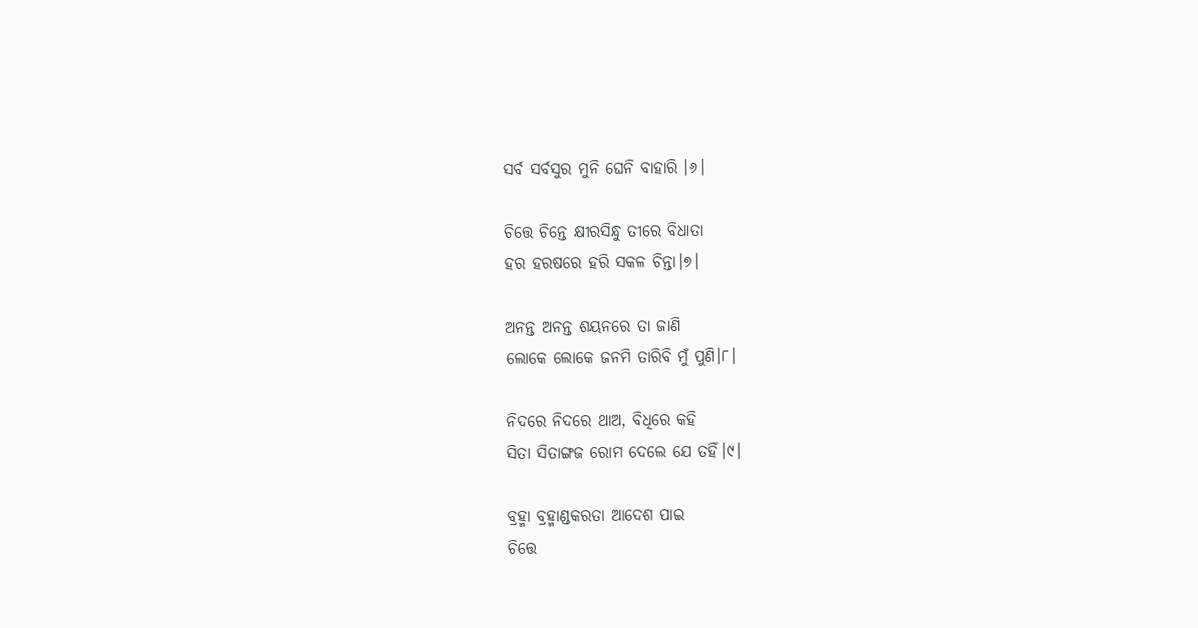ସର୍ବ ସର୍ବସୁର ମୁନି ଘେନି ବାହାରି ।୬।

ଚିତ୍ତେ ଚିନ୍ତେ କ୍ଷୀରସିନ୍ଧୁ ତୀରେ ବିଧାତା
ହର ହରଷରେ ହରି ସକଳ ଚିନ୍ତା।୭।

ଅନନ୍ତ ଅନନ୍ତ ଶୟନରେ ତା ଜାଣି
ଲୋକେ ଲୋକେ ଜନମି ତାରିବି ମୁଁ ପୁଣି।୮।

ନିଦରେ ନିଦରେ ଥାଅ, ବିଧିରେ କହି
ସିତା ସିତାଙ୍ଗଜ ରୋମ ଦେଲେ ଯେ ତହିଁ।୯।

ବ୍ରହ୍ମା ବ୍ରହ୍ମାଣ୍ଡକରତା ଆଦେଶ ପାଇ
ଚିତ୍ତେ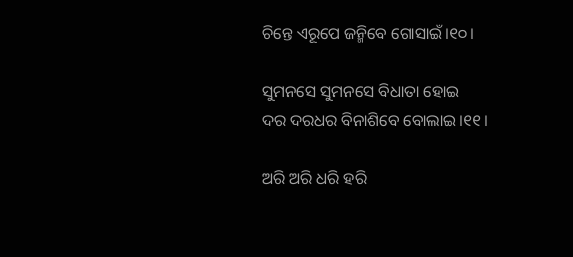ଚିନ୍ତେ ଏରୂପେ ଜନ୍ମିବେ ଗୋସାଇଁ।୧୦।

ସୁମନସେ ସୁମନସେ ବିଧାତା ହୋଇ
ଦର ଦରଧର ବିନାଶିବେ ବୋଲାଇ।୧୧।

ଅରି ଅରି ଧରି ହରି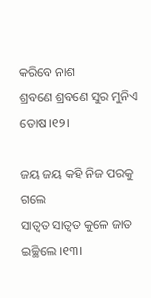କରିବେ ନାଶ
ଶ୍ରବଣେ ଶ୍ରବଣେ ସୁର ମୁନିଏ ତୋଷ।୧୨।

ଜୟ ଜୟ କହି ନିଜ ପରକୁ ଗଲେ
ସାତ୍ୱତ ସାତ୍ୱତ କୁଳେ ଜାତ ଇଚ୍ଛିଲେ ।୧୩।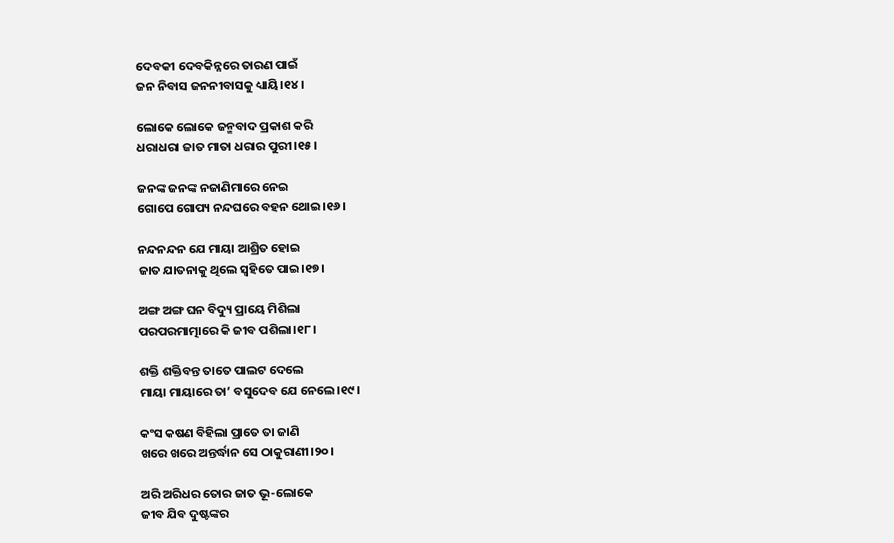ଦେବକୀ ଦେବକିନ୍ନରେ ତାରଣ ପାଇଁ
ଜନ ନିବାସ ଜନନୀବାସକୁ ଧ୍ୟାୟି।୧୪।

ଲୋକେ ଲୋକେ ଜନ୍ମବାଦ ପ୍ରକାଶ କରି
ଧରାଧରା ଜାତ ମାତା ଧରାର ପୁରୀ।୧୫।

ଜନଙ୍କ ଜନଙ୍କ ନଜାଣିମାରେ ନେଇ
ଗୋପେ ଗୋପ୍ୟ ନନ୍ଦଘରେ ବହନ ଥୋଇ।୧୬।

ନନ୍ଦନନ୍ଦନ ଯେ ମାୟା ଆଶ୍ରିତ ହୋଇ
ଜାତ ଯାତନାକୁ ଥିଲେ ସ୍ୱହିତେ ପାଇ।୧୭।

ଅଙ୍ଗ ଅଙ୍ଗ ଘନ ବିଦ୍ୟୁ ପ୍ରାୟେ ମିଶିଲା
ପରପରମାତ୍ମାରେ କି ଜୀବ ପଶିଲା।୧୮।

ଶକ୍ତି ଶକ୍ତିବନ୍ତ ତାତେ ପାଲଟ ଦେଲେ
ମାୟା ମାୟାରେ ତା’ ବସୁଦେବ ଯେ ନେଲେ।୧୯।

କଂସ କଷଣ ବିହିଲା ପ୍ରାତେ ତା ଜାଣି
ଖରେ ଖରେ ଅନ୍ତର୍ଦ୍ଧାନ ସେ ଠାକୁରାଣୀ।୨୦।

ଅରି ଅରିଧର ତୋର ଜାତ ଭୂ-ଲୋକେ
ଜୀବ ଯିବ ଦୁଷ୍ଟଙ୍କର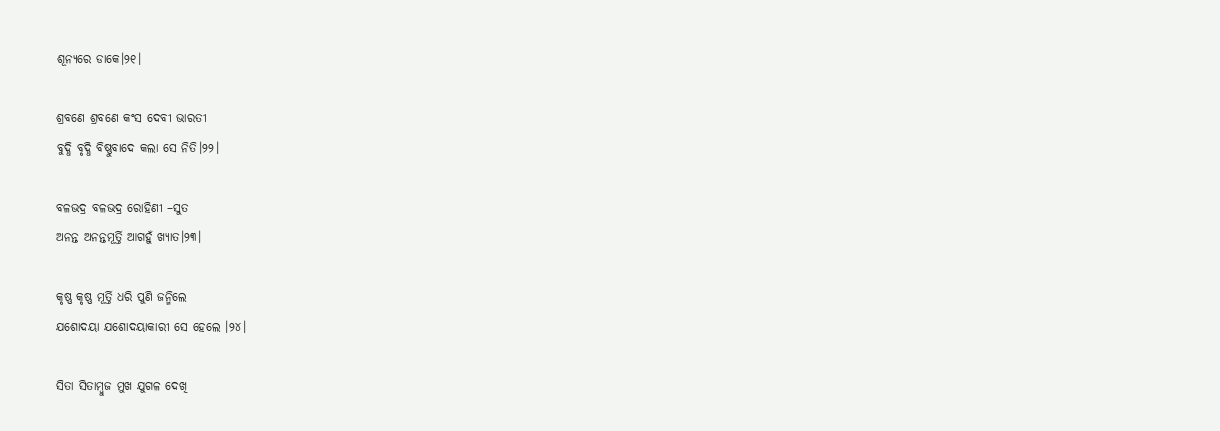ଶୂନ୍ୟରେ ଡାକେ।୨୧।

ଶ୍ରବଣେ ଶ୍ରବଣେ କଂସ ଦେବୀ ଭାରତୀ
ବୁଦ୍ଧି ବୃଦ୍ଧି ବିଷ୍ଣୁବାଦେ କଲା ସେ ନିତି।୨୨।

ବଳଭଦ୍ର ବଳଭଦ୍ର ରୋହିଣୀ –ସୁତ
ଅନନ୍ତ ଅନନ୍ତମୂର୍ତ୍ତି ଆଗହୁଁ ଖ୍ୟାତ।୨୩।

କୃଷ୍ଣ କୃଷ୍ଣ ମୂର୍ତ୍ତି ଧରି ପୁଣି ଜନ୍ମିଲେ
ଯଶୋଦୟା ଯଶୋଦୟାକାରୀ ସେ ହେଲେ ।୨୪।

ସିତା ସିତାମ୍ବୁଜ ମୁଖ ଯୁଗଳ ଦେଖି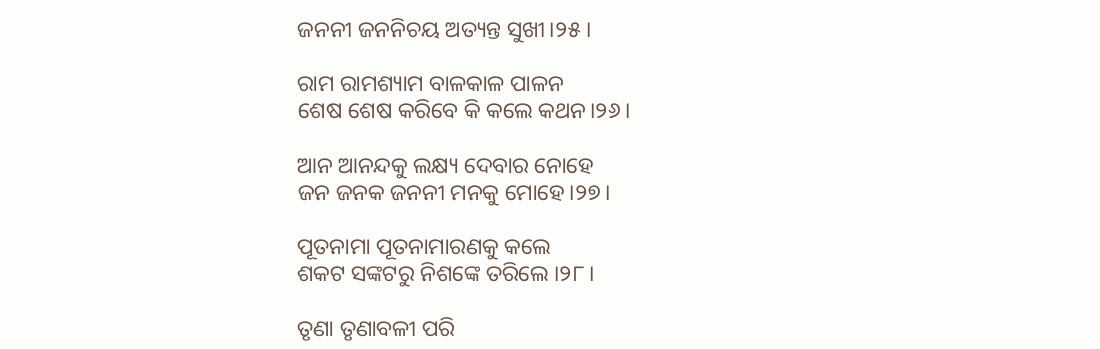ଜନନୀ ଜନନିଚୟ ଅତ୍ୟନ୍ତ ସୁଖୀ।୨୫।

ରାମ ରାମଶ୍ୟାମ ବାଳକାଳ ପାଳନ
ଶେଷ ଶେଷ କରିବେ କି କଲେ କଥନ।୨୬।

ଆନ ଆନନ୍ଦକୁ ଲକ୍ଷ୍ୟ ଦେବାର ନୋହେ
ଜନ ଜନକ ଜନନୀ ମନକୁ ମୋହେ।୨୭।

ପୂତନାମା ପୂତନାମାରଣକୁ କଲେ
ଶକଟ ସଙ୍କଟରୁ ନିଶଙ୍କେ ତରିଲେ ।୨୮।

ତୃଣା ତୃଣାବଳୀ ପରି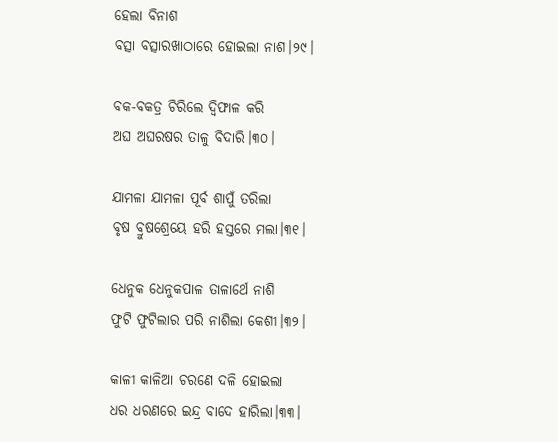ହେଲା ବିନାଶ
ବତ୍ସା ବତ୍ସାରଖାଠାରେ ହୋଇଲା ନାଶ।୨୯।

ବକ-ବକତ୍ର ଚିରିଲେ ଦ୍ୱିଫାଳ କରି
ଅଘ ଅଘରଷର ତାଳୁ ବିଦାରି।୩୦।

ଯାମଳା ଯାମଳା ପୂର୍ବ ଶାପୁଁ ତରିଲା
ବୃଷ ବ୍ରୁଷଶ୍ରେୟେ ହରି ହସ୍ତରେ ମଲା।୩୧।

ଧେନୁକ ଧେନୁକପାଳ ତାଳାର୍ଥେ ନାଶି
ଫୁଟି ଫୁଟିଲାର ପରି ନାଶିଲା କେଶୀ।୩୨।

କାଳୀ କାଳିଆ ଚରଣେ ଦଳି ହୋଇଲା
ଧର ଧରଣରେ ଇନ୍ଦ୍ର ବାଦେ ହାରିଲା।୩୩।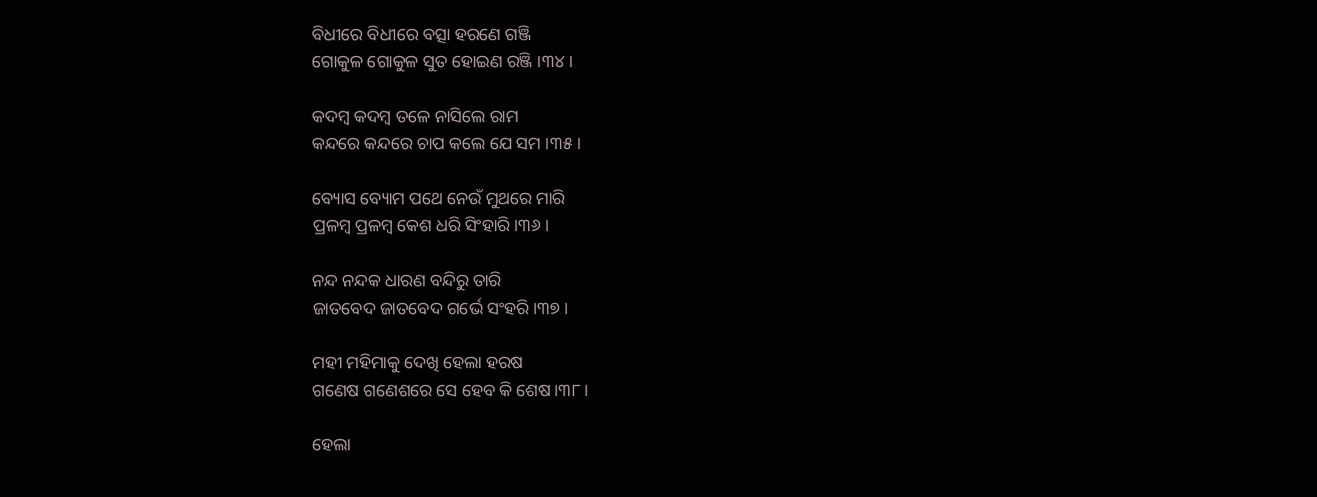ବିଧୀରେ ବିଧୀରେ ବତ୍ସା ହରଣେ ଗଞ୍ଜି
ଗୋକୁଳ ଗୋକୁଳ ସୁତ ହୋଇଣ ରଞ୍ଜି ।୩୪।

କଦମ୍ବ କଦମ୍ବ ତଳେ ନାସିଲେ ରାମ
କନ୍ଦରେ କନ୍ଦରେ ଚାପ କଲେ ଯେ ସମ ।୩୫।

ବ୍ୟୋସ ବ୍ୟୋମ ପଥେ ନେଉଁ ମୁଥରେ ମାରି
ପ୍ରଳମ୍ବ ପ୍ରଳମ୍ବ କେଶ ଧରି ସିଂହାରି।୩୬।

ନନ୍ଦ ନନ୍ଦକ ଧାରଣ ବନ୍ଦିରୁ ତାରି
ଜାତବେଦ ଜାତବେଦ ଗର୍ଭେ ସଂହରି।୩୭।

ମହୀ ମହିମାକୁ ଦେଖି ହେଲା ହରଷ
ଗଣେଷ ଗଣେଶରେ ସେ ହେବ କି ଶେଷ।୩୮।

ହେଲା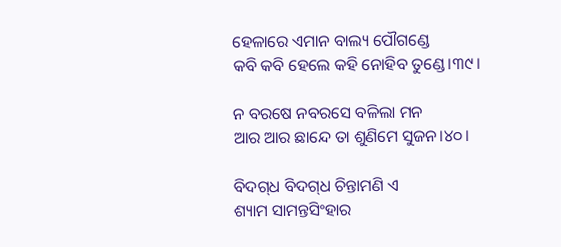ହେଳାରେ ଏମାନ ବାଲ୍ୟ ପୌଗଣ୍ଡେ
କବି କବି ହେଲେ କହି ନୋହିବ ତୁଣ୍ଡେ।୩୯।

ନ ବରଷେ ନବରସେ ବଳିଲା ମନ
ଆର ଆର ଛାନ୍ଦେ ତା ଶୁଣିମେ ସୁଜନ।୪୦।

ବିଦଗ୍‌ଧ ବିଦଗ୍‌ଧ ଚିନ୍ତାମଣି ଏ
ଶ୍ୟାମ ସାମନ୍ତସିଂହାର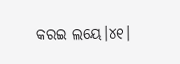କରଇ ଲୟେ।୪୧।